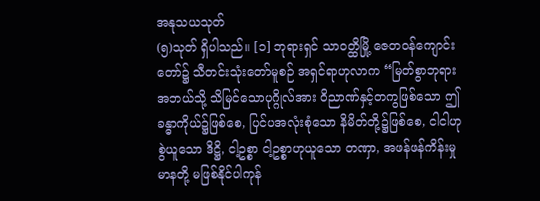အနုသယသုတ်
(၅)သုတ် ရှိပါသည်။ [၁] ဘုရားရှင် သာဝတ္ထိမြို့ ဇေတဝန်ကျောင်းတော်၌ သီတင်းသုံးတော်မူစဉ် အရှင်ရာဟုလာက “မြတ်စွာဘုရား အဘယ်သို့ သိမြင်သောပုဂ္ဂိုလ်အား ဝိညာဏ်နှင့်တကွဖြစ်သော ဤခန္ဓာကိုယ်၌ဖြစ်စေ, ပြင်ပအလုံးစုံသော နိမိတ်တို့၌ဖြစ်စေ, ငါငါဟုစွဲယူသော ဒိဋ္ဌိ, ငါ့ဥစ္စာ ငါ့ဥစ္စာဟုယူသော တဏှာ, အဖန်ဖန်ကိန်းမှု မာနတို့ မဖြစ်နိုင်ပါကုန်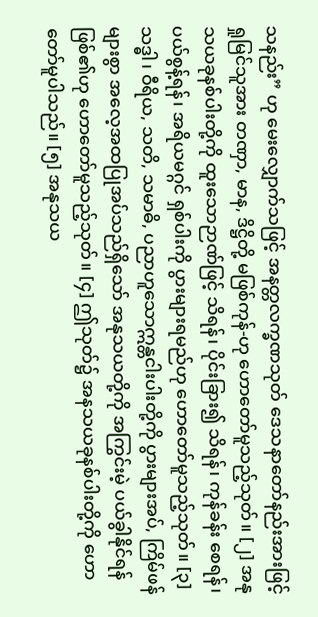သနည်း” ဟု မေးလျှောက်သဖြင့် အနတ္တလက္ခဏသုတ် ဒေသနာတော်နည်းအားဖြင့် ရှုမြင်သူအား တဏှာ, မာန, ဒိဋ္ဌိတို့ မဖြစ်ကုန်-ဟု ဟောတော်မူသည့်သုတ်။ [၂] အနုသယခုနစ်ပါးတို့ကို ထူးသောဉာဏ်ဖြင့် သိရန်၊ ပိုင်းခြား၍ သိရန်၊ ကုန်ခန်း စေရန်၊ ပယ်စွန့်ရန်၊ အရိယမဂ္ဂင် ရှစ်ပါးကို ပွားများရမည်ဟု ဟောတော်မူသည့်သုတ်။ [၃] သဒ္ဓါ၊ ဝီရိယ, သတိ, သမာဓိ, ပညာဟူသောဣန္တငါးပါးတို့ကို ပွားများအပ်, ကြိမ်ဖန်များစွာ အလေ့အထပြုအပ်သည်ရှိသော် အနုသယတို့ကို အကြွင်းမဲ့ ပယ်ခွါနိုင်ရန် ဖြစ်၏ဟု ဟောတော်မူသည့်သုတ်။ [၄] ဤသုတ်၌ အနသယခုနစ်ပါးတို့ကို ဟောတော်မူပါသည်။ [၅] အနုသယ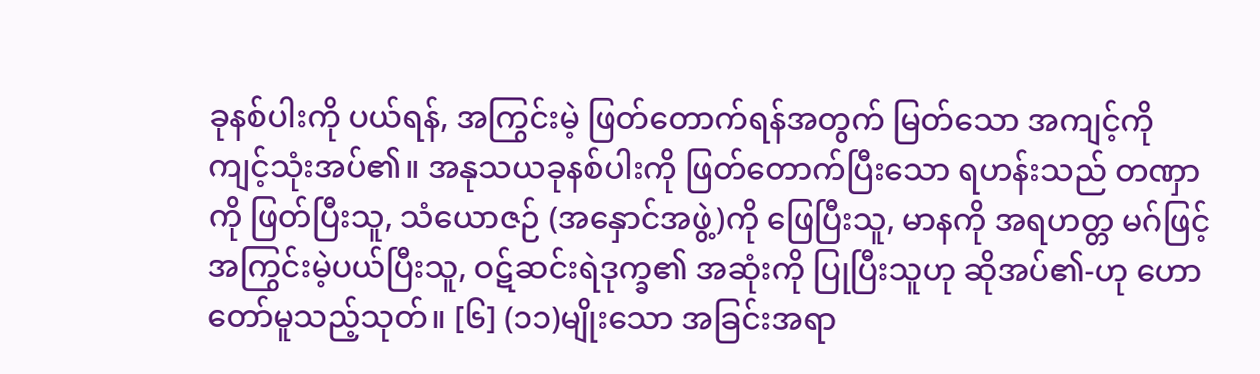ခုနစ်ပါးကို ပယ်ရန်, အကြွင်းမဲ့ ဖြတ်တောက်ရန်အတွက် မြတ်သော အကျင့်ကို ကျင့်သုံးအပ်၏။ အနုသယခုနစ်ပါးကို ဖြတ်တောက်ပြီးသော ရဟန်းသည် တဏှာကို ဖြတ်ပြီးသူ, သံယောဇဉ် (အနှောင်အဖွဲ့)ကို ဖြေပြီးသူ, မာနကို အရဟတ္တ မဂ်ဖြင့် အကြွင်းမဲ့ပယ်ပြီးသူ, ဝဋ်ဆင်းရဲဒုက္ခ၏ အဆုံးကို ပြုပြီးသူဟု ဆိုအပ်၏-ဟု ဟောတော်မူသည့်သုတ်။ [၆] (၁၁)မျိုးသော အခြင်းအရာ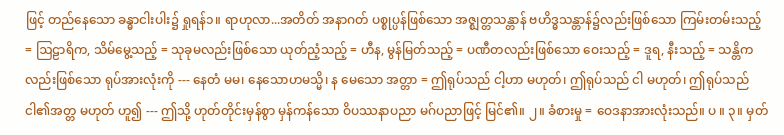ဖြင့် တည်နေသော ခန္ဓာငါးပါး၌ ရှုရန်၁။ ရာဟုလာ...အတိတ် အနာဂတ် ပစ္စုပ္ပန်ဖြစ်သော အဇ္ဈတ္တသန္တာန် ဗဟိဒ္ဓသန္တာန်၌လည်းဖြစ်သော ကြမ်းတမ်းသည့် = ဩဠာရိက, သိမ်မွေ့သည့် = သုခုမလည်းဖြစ်သော ယုတ်ညံ့သည့် = ဟီန, မွန်မြတ်သည့် = ပဏီတလည်းဖြစ်သော ဝေးသည့် = ဒူရ, နီးသည့် = သန္တိကလည်းဖြစ်သော ရုပ်အားလုံးကို --- နေတံ မမ၊ နေသောဟမသ္မိ၊ န မေသော အတ္တာ = ဤရုပ်သည် ငါ့ဟာ မဟုတ်၊ ဤရုပ်သည် ငါ မဟုတ်၊ ဤရုပ်သည် ငါ၏အတ္တ မဟုတ် ဟူ၍ --- ဤသို့ ဟုတ်တိုင်းမှန်စွာ မှန်ကန်သော ဝိပဿနာပညာ မဂ်ပညာဖြင့် မြင်၏။ ၂။ ခံစားမှု = ဝေဒနာအားလုံးသည်။ ပ ။ ၃။ မှတ်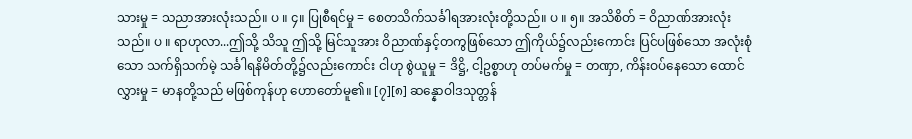သားမှု = သညာအားလုံးသည်။ ပ ။ ၄။ ပြုစီရင်မှု = စေတသိက်သင်္ခါရအားလုံးတို့သည်။ ပ ။ ၅။ အသိစိတ် = ဝိညာဏ်အားလုံးသည်။ ပ ။ ရာဟုလာ...ဤသို့ သိသူ ဤသို့ မြင်သူအား ဝိညာဏ်နှင့်တကွဖြစ်သော ဤကိုယ်၌လည်းကောင်း ပြင်ပဖြစ်သော အလုံးစုံသော သက်ရှိသက်မဲ့ သင်္ခါရနိမိတ်တို့၌လည်းကောင်း ငါဟု စွဲယူမှု = ဒိဋ္ဌိ, ငါ့ဥစ္စာဟု တပ်မက်မှု = တဏှာ, ကိန်းဝပ်နေသော ထောင်လွှားမှု = မာနတို့သည် မဖြစ်ကုန်ဟု ဟောတော်မူ၏။ [၇][၈] ဆန္နောဝါဒသုတ္တန်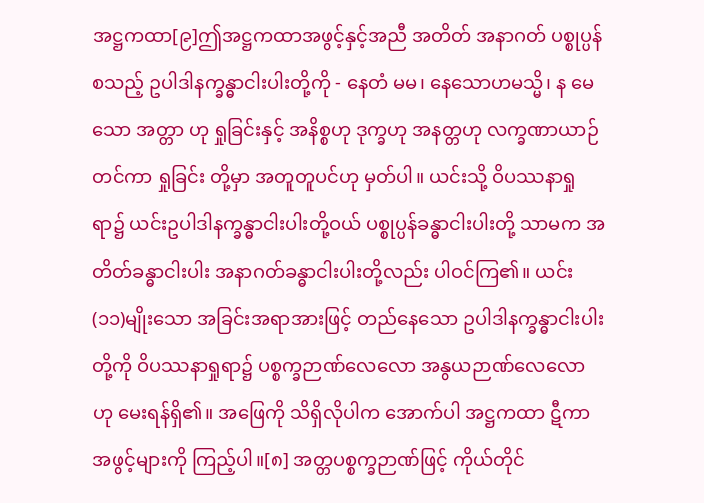အဋ္ဌကထာ[၉]ဤအဋ္ဌကထာအဖွင့်နှင့်အညီ အတိတ် အနာဂတ် ပစ္စုပ္ပန်စသည့် ဥပါဒါနက္ခန္ဓာငါးပါးတို့ကို - နေတံ မမ၊ နေသောဟမသ္မိ၊ န မေသော အတ္တာ ဟု ရှုခြင်းနှင့် အနိစ္စဟု ဒုက္ခဟု အနတ္တဟု လက္ခဏာယာဉ်တင်ကာ ရှုခြင်း တို့မှာ အတူတူပင်ဟု မှတ်ပါ။ ယင်းသို့ ဝိပဿနာရှုရာ၌ ယင်းဥပါဒါနက္ခန္ဓာငါးပါးတို့ဝယ် ပစ္စုပ္ပန်ခန္ဓာငါးပါးတို့ သာမက အတိတ်ခန္ဓာငါးပါး အနာဂတ်ခန္ဓာငါးပါးတို့လည်း ပါဝင်ကြ၏။ ယင်း (၁၁)မျိုးသော အခြင်းအရာအားဖြင့် တည်နေသော ဥပါဒါနက္ခန္ဓာငါးပါးတို့ကို ဝိပဿနာရှုရာ၌ ပစ္စက္ခဉာဏ်လေလော အနွယဉာဏ်လေလော ဟု မေးရန်ရှိ၏။ အဖြေကို သိရှိလိုပါက အောက်ပါ အဋ္ဌကထာ ဋီကာ အဖွင့်များကို ကြည့်ပါ။[၈] အတ္တပစ္စက္ခဉာဏ်ဖြင့် ကိုယ်တိုင်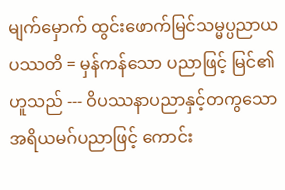မျက်မှောက် ထွင်းဖောက်မြင်သမ္မပ္ပညာယ ပဿတိ = မှန်ကန်သော ပညာဖြင့် မြင်၏ ဟူသည် --- ဝိပဿနာပညာနှင့်တကွသော အရိယမဂ်ပညာဖြင့် ကောင်း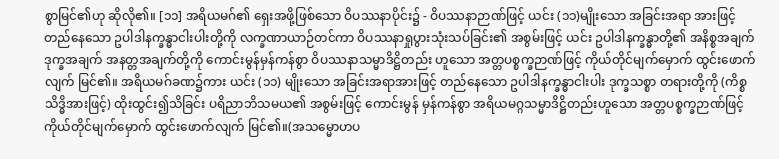စွာမြင်၏ဟု ဆိုလို၏။ [၁၁] အရိယမဂ်၏ ရှေးအဖို့ဖြစ်သော ဝိပဿနာပိုင်း၌ - ဝိပဿနာဉာဏ်ဖြင့် ယင်း (၁၁)မျိုးသော အခြင်းအရာ အားဖြင့် တည်နေသော ဥပါဒါနက္ခန္ဓာငါးပါးတို့ကို လက္ခဏာယာဉ်တင်ကာ ဝိပဿနာရှုပွားသုံးသပ်ခြင်း၏ အစွမ်းဖြင့် ယင်း ဥပါဒါနက္ခန္ဓာတို့၏ အနိစ္စအချက် ဒုက္ခအချက် အနတ္တအချက်တို့ကို ကောင်းမွန်မှန်ကန်စွာ ဝိပဿနာသမ္မာဒိဋ္ဌိတည်း ဟူသော အတ္တပစ္စက္ခဉာဏ်ဖြင့် ကိုယ်တိုင်မျက်မှောက် ထွင်းဖောက်လျက် မြင်၏။ အရိယမဂ်ခဏ၌ကား ယင်း (၁၁) မျိုးသော အခြင်းအရာအားဖြင့် တည်နေသော ဥပါဒါနက္ခန္ဓာငါးပါး ဒုက္ခသစ္စာ တရားတို့ကို (ကိစ္စသိဒ္ဓိအားဖြင့်) ထိုးထွင်း၍သိခြင်း ပရိညာဘိသမယ၏ အစွမ်းဖြင့် ကောင်းမွန် မှန်ကန်စွာ အရိယမဂ္ဂသမ္မာဒိဋ္ဌိတည်းဟူသော အတ္တပစ္စက္ခဉာဏ်ဖြင့် ကိုယ်တိုင်မျက်မှောက် ထွင်းဖောက်လျက် မြင်၏။(အသမ္မောဟပ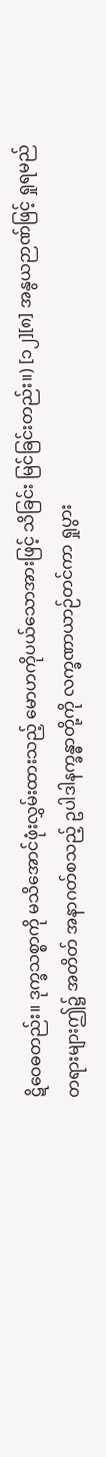ဋိဝေဓတည်း။ ဒုက္ခသစ္စာကို မသိအောင်ဖုံးလွှမ်းထားသည့် မောဟကိုပယ်သောအားဖြင့် သိခြင်း မြင်ခြင်းတည်း။) [၁၂][၈] အနွယဉာဏ်ဖြင့် ရှုရမည်တရားများဤ၌ အတိတ် အနာဂတ်စသည့် ဥပါဒါနက္ခန္ဓာတို့ကို လက္ခဏာယာဉ်တင်ကာ ရှုပွား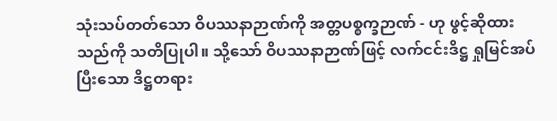သုံးသပ်တတ်သော ဝိပဿနာဉာဏ်ကို အတ္တပစ္စက္ခဉာဏ် - ဟု ဖွင့်ဆိုထားသည်ကို သတိပြုပါ။ သို့သော် ဝိပဿနာဉာဏ်ဖြင့် လက်ငင်းဒိဋ္ဌ ရှုမြင်အပ်ပြီးသော ဒိဋ္ဌတရား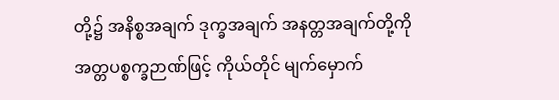တို့၌ အနိစ္စအချက် ဒုက္ခအချက် အနတ္တအချက်တို့ကို အတ္တပစ္စက္ခဉာဏ်ဖြင့် ကိုယ်တိုင် မျက်မှောက်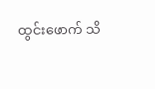ထွင်းဖောက် သိ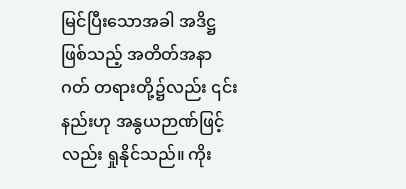မြင်ပြီးသောအခါ အဒိဋ္ဌဖြစ်သည့် အတိတ်အနာဂတ် တရားတို့၌လည်း ၎င်းနည်းဟု အနွယဉာဏ်ဖြင့်လည်း ရှုနိုင်သည်။ ကိုး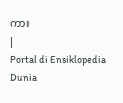ကား
|
Portal di Ensiklopedia Dunia